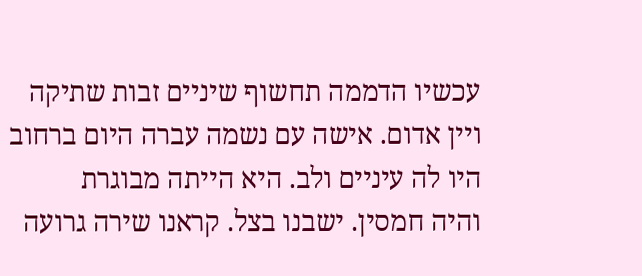עכשיו הדממה תחשוף שיניים זבות שתיקה
ויין אדום. אישה עם נשמה עברה היום ברחוב
היו לה עיניים ולב. היא הייתה מבוגרת
והיה חמסין. ישבנו בצל. קראנו שירה גרועה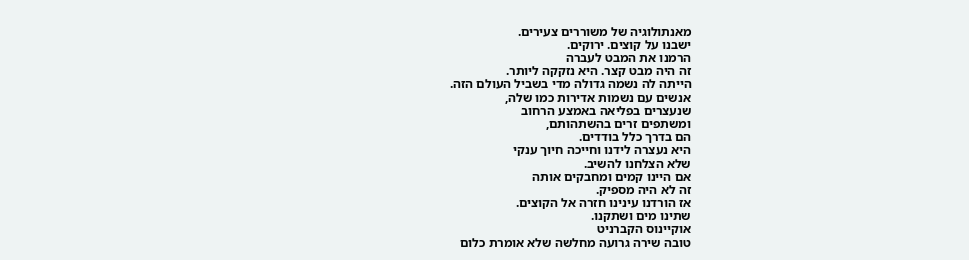מאנתולוגיה של משוררים צעירים.
ישבנו על קוצים. ירוקים.
הרמנו את המבט לעברה
זה היה מבט קצר. היא נזקקה ליותר.
הייתה לה נשמה גדולה מדי בשביל העולם הזה.
אנשים עם נשמות אדירות כמו שלה,
שנעצרים בפליאה באמצע הרחוב
ומשתפים זרים בהשתהותם,
הם בדרך כלל בודדים.
היא נעצרה לידנו וחייכה חיוך ענקי
שלא הצלחנו להשיב.
אם היינו קמים ומחבקים אותה
זה לא היה מספיק.
אז הורדנו עינינו חזרה אל הקוצים.
שתינו מים ושתקנו.
אוקיינוס הקברניט
טובה שירה גרועה מחלשה שלא אומרת כלום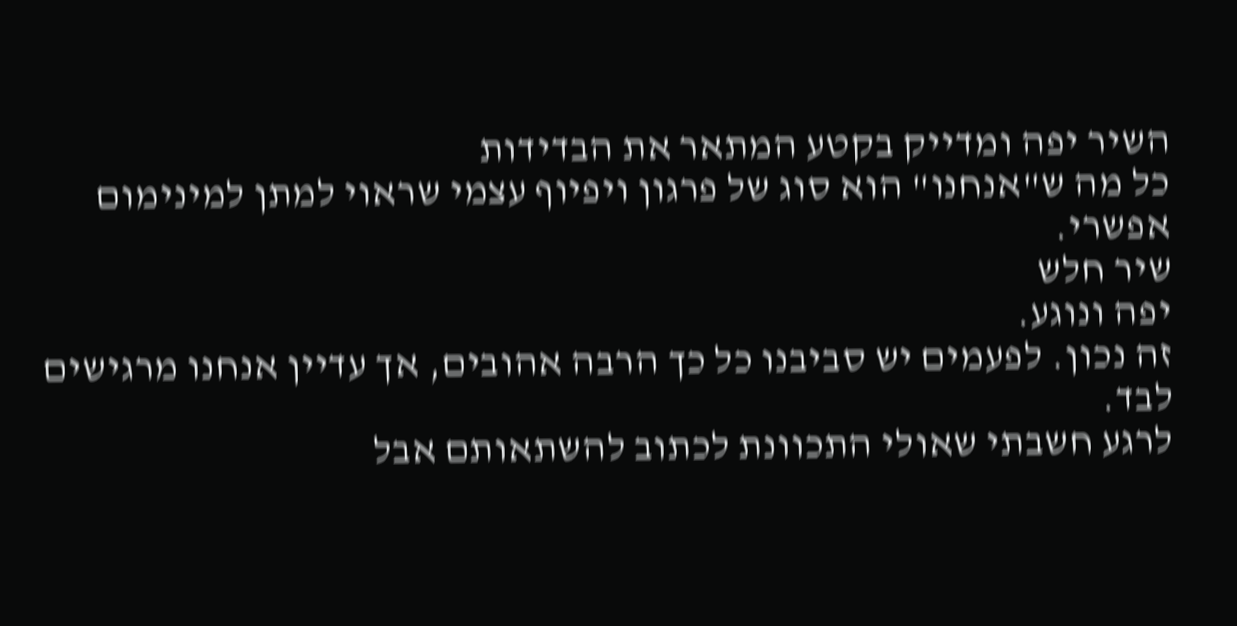השיר יפה ומדייק בקטע המתאר את הבדידות
כל מה ש"אנחנו" הוא סוג של פרגון ויפיוף עצמי שראוי למתן למינימום אפשרי.
שיר חלש
יפה ונוגע.
זה נכון. לפעמים יש סביבנו כל כך הרבה אהובים, אך עדיין אנחנו מרגישים לבד.
לרגע חשבתי שאולי התכוונת לכתוב להשתאותם אבל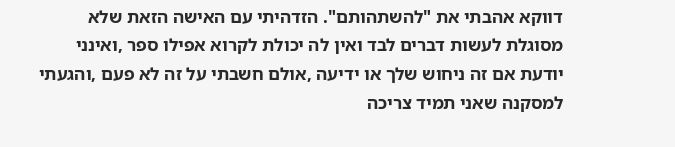דווקא אהבתי את "להשתהותם". הזדהיתי עם האישה הזאת שלא מסוגלת לעשות דברים לבד ואין לה יכולת לקרוא אפילו ספר ,ואינני יודעת אם זה ניחוש שלך או ידיעה ,אולם חשבתי על זה לא פעם ,והגעתי למסקנה שאני תמיד צריכה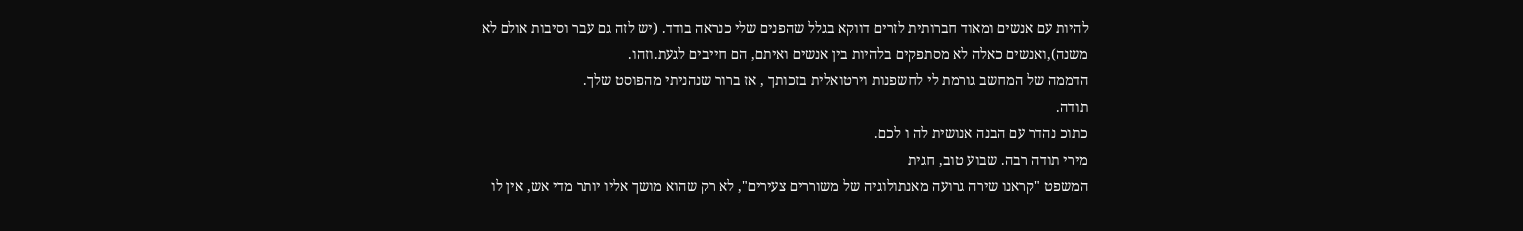להיות עם אנשים ומאוד חברותית לזרים דווקא בגלל שהפנים שלי כנראה בודד. (יש לזה גם עבר וסיבות אולם לא משנה),ואנשים כאלה לא מסתפקים בלהיות בין אנשים ואיתם, הם חייבים לגעת.וזהו.
הדממה של המחשב גורמת לי לחשפנות וירטואלית בזכותך , אז ברור שנהניתי מהפוסט שלך.
תודה.
כתוכ נהדר עם הבנה אנושית לה ו לכם.
מירי תודה רבה. שבוע טוב, חגית
המשפט "קראנו שירה גרועה מאנתולוגיה של משוררים צעירים", לא רק שהוא מושך אליו יותר מדי אש, אין לו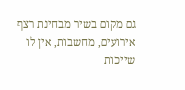גם מקום בשיר מבחינת רצף אירועים, מחשבות, אין לו שייכות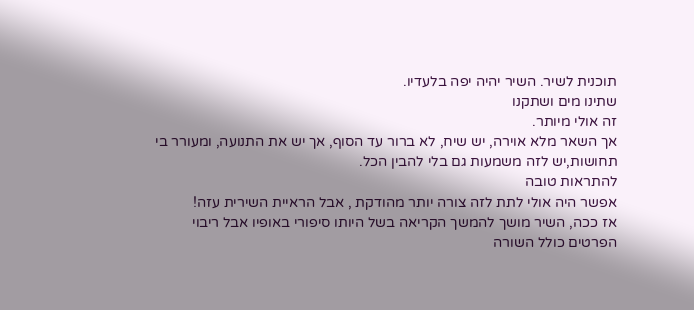תוכנית לשיר. השיר יהיה יפה בלעדיו.
שתינו מים ושתקנו
זה אולי מיותר.
אך השאר מלא אוירה, יש שיח, לא ברור עד הסוף, אך יש את התנועה, ומעורר בי תחושות,יש לזה משמעות גם בלי להבין הכל.
להתראות טובה
אפשר היה אולי לתת לזה צורה יותר מהודקת , אבל הראיית השירית עזה!
אז ככה, השיר מושך להמשך הקריאה בשל היותו סיפורי באופיו אבל ריבוי הפרטים כולל השורה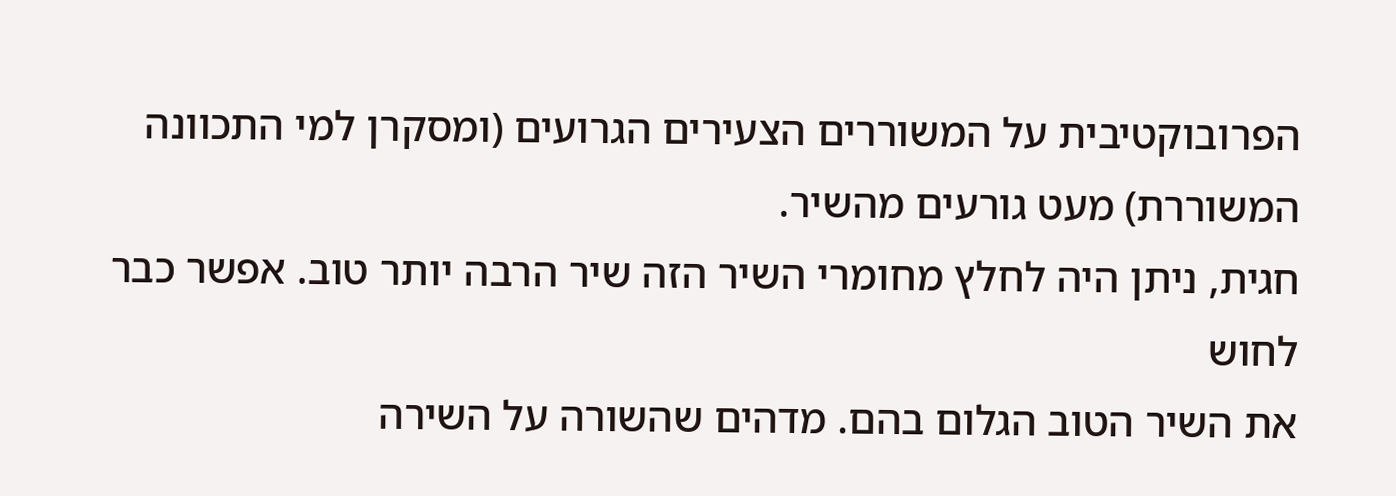הפרובוקטיבית על המשוררים הצעירים הגרועים (ומסקרן למי התכוונה המשוררת) מעט גורעים מהשיר.
חגית, ניתן היה לחלץ מחומרי השיר הזה שיר הרבה יותר טוב. אפשר כבר לחוש
את השיר הטוב הגלום בהם. מדהים שהשורה על השירה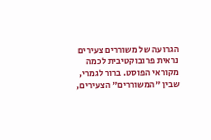הגרועה של משוררים צעירים נראית פרובוקטיבית לכמה מקוראי הפוסט. ברור לגמרי, שבין "המשוררים" הצעירים,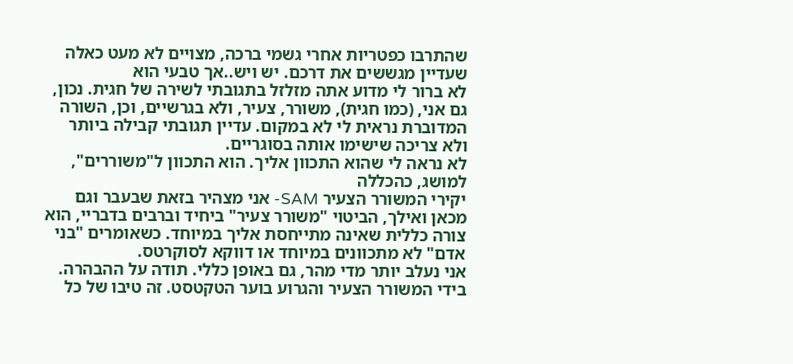שהתרבו כפטריות אחרי גשמי ברכה, מצויים לא מעט כאלה שעדיין מגששים את דרכם. יש ויש..אך טבעי הוא
לא ברור לי מדוע אתה מזלזל בתגובתי לשירה של חגית. נכון, גם אני, (כמו חגית), משורר, צעיר, ולא בגרשיים, וכן, השורה המדוברת נראית לי לא במקום. עדיין תגובתי קבילה ביותר ולא צריכה שישימו אותה בסוגריים.
לא נראה לי שהוא התכוון אליך. הוא התכוון ל"משוררים", למושג, כהכללה
יקירי המשורר הצעיר SAM- אני מצהיר בזאת שבעבר וגם מכאן ואילך, הביטוי "משורר צעיר" ביחיד וברבים בדבריי, הוא צורה כללית שאינה מתייחסת אליך במיוחד. כשאומרים "בני אדם" לא מתכוונים במיוחד או דווקא לסוקרטס.
אני נעלב יותר מדי מהר, גם באופן כללי. תודה על ההבהרה.
בידי המשורר הצעיר והגרוע בוער הטקטסט. זה טיבו של כל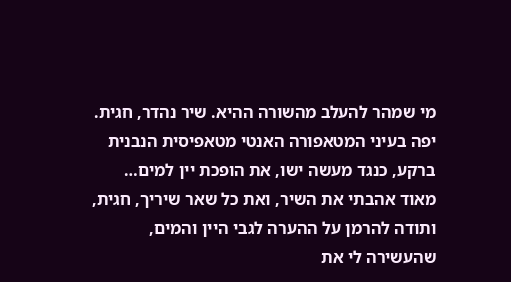מי שמהר להעלב מהשורה ההיא. שיר נהדר, חגית. יפה בעיני המטאפורה האנטי מטאפיסית הנבנית ברקע, כנגד מעשה ישו, את הופכת יין למים…
מאוד אהבתי את השיר, ואת כל שאר שיריך, חגית, ותודה להרמן על ההערה לגבי היין והמים, שהעשירה לי את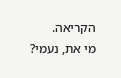הקריאה.
מי את, נעמי?